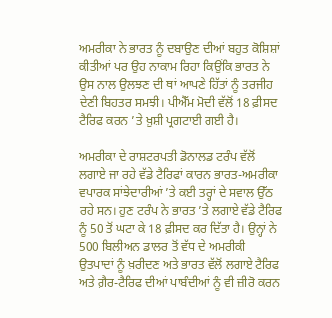ਅਮਰੀਕਾ ਨੇ ਭਾਰਤ ਨੂੰ ਦਬਾਉਣ ਦੀਆਂ ਬਹੁਤ ਕੋਸ਼ਿਸ਼ਾਂ ਕੀਤੀਆਂ ਪਰ ਉਹ ਨਾਕਾਮ ਰਿਹਾ ਕਿਉਂਕਿ ਭਾਰਤ ਨੇ ਉਸ ਨਾਲ ਉਲਝਣ ਦੀ ਥਾਂ ਆਪਣੇ ਹਿੱਤਾਂ ਨੂੰ ਤਰਜੀਹ ਦੇਣੀ ਬਿਹਤਰ ਸਮਝੀ। ਪੀਐੱਮ ਮੋਦੀ ਵੱਲੋਂ 18 ਫ਼ੀਸਦ ਟੈਰਿਫ ਕਰਨ ’ਤੇ ਖ਼ੁਸ਼ੀ ਪ੍ਰਗਟਾਈ ਗਈ ਹੈ।

ਅਮਰੀਕਾ ਦੇ ਰਾਸ਼ਟਰਪਤੀ ਡੋਨਾਲਡ ਟਰੰਪ ਵੱਲੋਂ ਲਗਾਏ ਜਾ ਰਹੇ ਵੱਡੇ ਟੈਰਿਫਾਂ ਕਾਰਨ ਭਾਰਤ-ਅਮਰੀਕਾ ਵਪਾਰਕ ਸਾਂਝੇਦਾਰੀਆਂ ’ਤੇ ਕਈ ਤਰ੍ਹਾਂ ਦੇ ਸਵਾਲ ਉੱਠ ਰਹੇ ਸਨ। ਹੁਣ ਟਰੰਪ ਨੇ ਭਾਰਤ ’ਤੇ ਲਗਾਏ ਵੱਡੇ ਟੈਰਿਫ ਨੂੰ 50 ਤੋਂ ਘਟਾ ਕੇ 18 ਫ਼ੀਸਦ ਕਰ ਦਿੱਤਾ ਹੈ। ਉਨ੍ਹਾਂ ਨੇ 500 ਬਿਲੀਅਨ ਡਾਲਰ ਤੋਂ ਵੱਧ ਦੇ ਅਮਰੀਕੀ ਉਤਪਾਦਾਂ ਨੂੰ ਖ਼ਰੀਦਣ ਅਤੇ ਭਾਰਤ ਵੱਲੋਂ ਲਗਾਏ ਟੈਰਿਫ ਅਤੇ ਗ਼ੈਰ-ਟੈਰਿਫ ਦੀਆਂ ਪਾਬੰਦੀਆਂ ਨੂੰ ਵੀ ਜ਼ੀਰੋ ਕਰਨ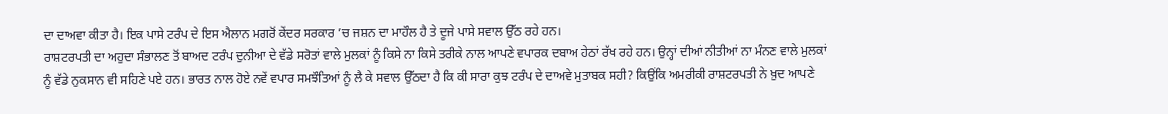ਦਾ ਦਾਅਵਾ ਕੀਤਾ ਹੈ। ਇਕ ਪਾਸੇ ਟਰੰਪ ਦੇ ਇਸ ਐਲਾਨ ਮਗਰੋਂ ਕੇਂਦਰ ਸਰਕਾਰ ’ਚ ਜਸ਼ਨ ਦਾ ਮਾਹੌਲ ਹੈ ਤੇ ਦੂਜੇ ਪਾਸੇ ਸਵਾਲ ਉੱਠ ਰਹੇ ਹਨ।
ਰਾਸ਼ਟਰਪਤੀ ਦਾ ਅਹੁਦਾ ਸੰਭਾਲਣ ਤੋਂ ਬਾਅਦ ਟਰੰਪ ਦੁਨੀਆ ਦੇ ਵੱਡੇ ਸਰੋਤਾਂ ਵਾਲੇ ਮੁਲਕਾਂ ਨੂੰ ਕਿਸੇ ਨਾ ਕਿਸੇ ਤਰੀਕੇ ਨਾਲ ਆਪਣੇ ਵਪਾਰਕ ਦਬਾਅ ਹੇਠਾਂ ਰੱਖ ਰਹੇ ਹਨ। ਉਨ੍ਹਾਂ ਦੀਆਂ ਨੀਤੀਆਂ ਨਾ ਮੰਨਣ ਵਾਲੇ ਮੁਲਕਾਂ ਨੂੰ ਵੱਡੇ ਨੁਕਸਾਨ ਵੀ ਸਹਿਣੇ ਪਏ ਹਨ। ਭਾਰਤ ਨਾਲ ਹੋਏ ਨਵੇਂ ਵਪਾਰ ਸਮਝੌਤਿਆਂ ਨੂੰ ਲੈ ਕੇ ਸਵਾਲ ਉੱਠਦਾ ਹੈ ਕਿ ਕੀ ਸਾਰਾ ਕੁਝ ਟਰੰਪ ਦੇ ਦਾਅਵੇ ਮੁਤਾਬਕ ਸਹੀ? ਕਿਉਂਕਿ ਅਮਰੀਕੀ ਰਾਸ਼ਟਰਪਤੀ ਨੇ ਖ਼ੁਦ ਆਪਣੇ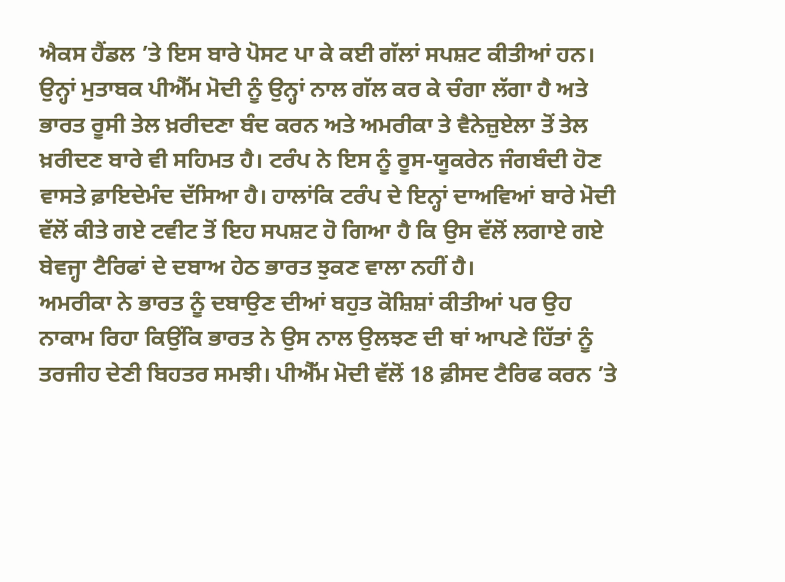ਐਕਸ ਹੈਂਡਲ ’ਤੇ ਇਸ ਬਾਰੇ ਪੋਸਟ ਪਾ ਕੇ ਕਈ ਗੱਲਾਂ ਸਪਸ਼ਟ ਕੀਤੀਆਂ ਹਨ।
ਉਨ੍ਹਾਂ ਮੁਤਾਬਕ ਪੀਐੱਮ ਮੋਦੀ ਨੂੰ ਉਨ੍ਹਾਂ ਨਾਲ ਗੱਲ ਕਰ ਕੇ ਚੰਗਾ ਲੱਗਾ ਹੈ ਅਤੇ ਭਾਰਤ ਰੂਸੀ ਤੇਲ ਖ਼ਰੀਦਣਾ ਬੰਦ ਕਰਨ ਅਤੇ ਅਮਰੀਕਾ ਤੇ ਵੈਨੇਜ਼ੁਏਲਾ ਤੋਂ ਤੇਲ ਖ਼ਰੀਦਣ ਬਾਰੇ ਵੀ ਸਹਿਮਤ ਹੈ। ਟਰੰਪ ਨੇ ਇਸ ਨੂੰ ਰੂਸ-ਯੂਕਰੇਨ ਜੰਗਬੰਦੀ ਹੋਣ ਵਾਸਤੇ ਫ਼ਾਇਦੇਮੰਦ ਦੱਸਿਆ ਹੈ। ਹਾਲਾਂਕਿ ਟਰੰਪ ਦੇ ਇਨ੍ਹਾਂ ਦਾਅਵਿਆਂ ਬਾਰੇ ਮੋਦੀ ਵੱਲੋਂ ਕੀਤੇ ਗਏ ਟਵੀਟ ਤੋਂ ਇਹ ਸਪਸ਼ਟ ਹੋ ਗਿਆ ਹੈ ਕਿ ਉਸ ਵੱਲੋਂ ਲਗਾਏ ਗਏ ਬੇਵਜ੍ਹਾ ਟੈਰਿਫਾਂ ਦੇ ਦਬਾਅ ਹੇਠ ਭਾਰਤ ਝੁਕਣ ਵਾਲਾ ਨਹੀਂ ਹੈ।
ਅਮਰੀਕਾ ਨੇ ਭਾਰਤ ਨੂੰ ਦਬਾਉਣ ਦੀਆਂ ਬਹੁਤ ਕੋਸ਼ਿਸ਼ਾਂ ਕੀਤੀਆਂ ਪਰ ਉਹ ਨਾਕਾਮ ਰਿਹਾ ਕਿਉਂਕਿ ਭਾਰਤ ਨੇ ਉਸ ਨਾਲ ਉਲਝਣ ਦੀ ਥਾਂ ਆਪਣੇ ਹਿੱਤਾਂ ਨੂੰ ਤਰਜੀਹ ਦੇਣੀ ਬਿਹਤਰ ਸਮਝੀ। ਪੀਐੱਮ ਮੋਦੀ ਵੱਲੋਂ 18 ਫ਼ੀਸਦ ਟੈਰਿਫ ਕਰਨ ’ਤੇ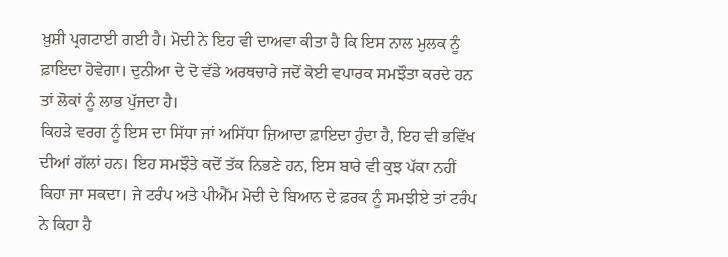ਖ਼ੁਸ਼ੀ ਪ੍ਰਗਟਾਈ ਗਈ ਹੈ। ਮੋਦੀ ਨੇ ਇਹ ਵੀ ਦਾਅਵਾ ਕੀਤਾ ਹੈ ਕਿ ਇਸ ਨਾਲ ਮੁਲਕ ਨੂੰ ਫ਼ਾਇਦਾ ਹੋਵੇਗਾ। ਦੁਨੀਆ ਦੇ ਦੋ ਵੱਡੇ ਅਰਥਚਾਰੇ ਜਦੋਂ ਕੋਈ ਵਪਾਰਕ ਸਮਝੌਤਾ ਕਰਦੇ ਹਨ ਤਾਂ ਲੋਕਾਂ ਨੂੰ ਲਾਭ ਪੁੱਜਦਾ ਹੈ।
ਕਿਹੜੇ ਵਰਗ ਨੂੰ ਇਸ ਦਾ ਸਿੱਧਾ ਜਾਂ ਅਸਿੱਧਾ ਜ਼ਿਆਦਾ ਫ਼ਾਇਦਾ ਹੁੰਦਾ ਹੈ, ਇਹ ਵੀ ਭਵਿੱਖ ਦੀਆਂ ਗੱਲਾਂ ਹਨ। ਇਹ ਸਮਝੌਤੇ ਕਦੋਂ ਤੱਕ ਨਿਭਣੇ ਹਨ, ਇਸ ਬਾਰੇ ਵੀ ਕੁਝ ਪੱਕਾ ਨਹੀਂ ਕਿਹਾ ਜਾ ਸਕਦਾ। ਜੇ ਟਰੰਪ ਅਤੇ ਪੀਐੱਮ ਮੋਦੀ ਦੇ ਬਿਆਨ ਦੇ ਫ਼ਰਕ ਨੂੰ ਸਮਝੀਏ ਤਾਂ ਟਰੰਪ ਨੇ ਕਿਹਾ ਹੈ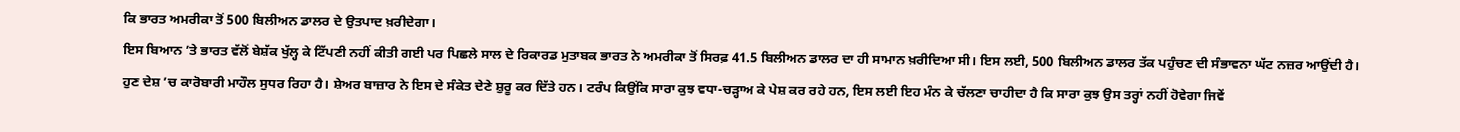ਕਿ ਭਾਰਤ ਅਮਰੀਕਾ ਤੋਂ 500 ਬਿਲੀਅਨ ਡਾਲਰ ਦੇ ਉਤਪਾਦ ਖ਼ਰੀਦੇਗਾ।
ਇਸ ਬਿਆਨ ’ਤੇ ਭਾਰਤ ਵੱਲੋਂ ਬੇਸ਼ੱਕ ਖੁੱਲ੍ਹ ਕੇ ਟਿੱਪਣੀ ਨਹੀਂ ਕੀਤੀ ਗਈ ਪਰ ਪਿਛਲੇ ਸਾਲ ਦੇ ਰਿਕਾਰਡ ਮੁਤਾਬਕ ਭਾਰਤ ਨੇ ਅਮਰੀਕਾ ਤੋਂ ਸਿਰਫ਼ 41.5 ਬਿਲੀਅਨ ਡਾਲਰ ਦਾ ਹੀ ਸਾਮਾਨ ਖ਼ਰੀਦਿਆ ਸੀ। ਇਸ ਲਈ, 500 ਬਿਲੀਅਨ ਡਾਲਰ ਤੱਕ ਪਹੁੰਚਣ ਦੀ ਸੰਭਾਵਨਾ ਘੱਟ ਨਜ਼ਰ ਆਉਂਦੀ ਹੈ।
ਹੁਣ ਦੇਸ਼ ’ਚ ਕਾਰੋਬਾਰੀ ਮਾਹੌਲ ਸੁਧਰ ਰਿਹਾ ਹੈ। ਸ਼ੇਅਰ ਬਾਜ਼ਾਰ ਨੇ ਇਸ ਦੇ ਸੰਕੇਤ ਦੇਣੇ ਸ਼ੁਰੂ ਕਰ ਦਿੱਤੇ ਹਨ। ਟਰੰਪ ਕਿਉਂਕਿ ਸਾਰਾ ਕੁਝ ਵਧਾ-ਚੜ੍ਹਾਅ ਕੇ ਪੇਸ਼ ਕਰ ਰਹੇ ਹਨ, ਇਸ ਲਈ ਇਹ ਮੰਨ ਕੇ ਚੱਲਣਾ ਚਾਹੀਦਾ ਹੈ ਕਿ ਸਾਰਾ ਕੁਝ ਉਸ ਤਰ੍ਹਾਂ ਨਹੀਂ ਹੋਵੇਗਾ ਜਿਵੇਂ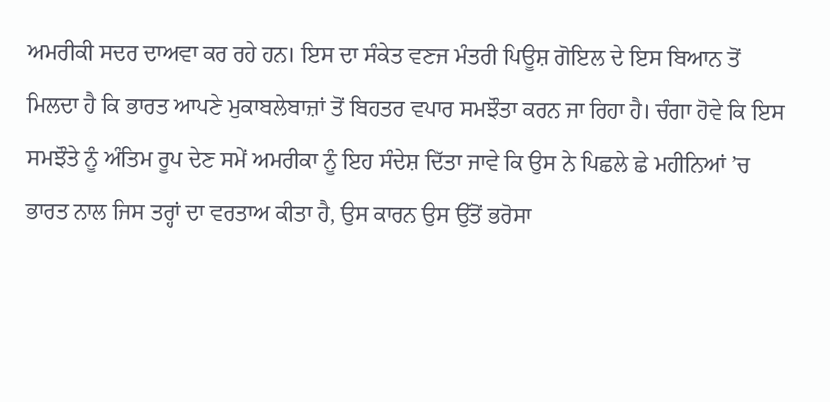ਅਮਰੀਕੀ ਸਦਰ ਦਾਅਵਾ ਕਰ ਰਹੇ ਹਨ। ਇਸ ਦਾ ਸੰਕੇਤ ਵਣਜ ਮੰਤਰੀ ਪਿਊਸ਼ ਗੋਇਲ ਦੇ ਇਸ ਬਿਆਨ ਤੋਂ ਮਿਲਦਾ ਹੈ ਕਿ ਭਾਰਤ ਆਪਣੇ ਮੁਕਾਬਲੇਬਾਜ਼ਾਂ ਤੋਂ ਬਿਹਤਰ ਵਪਾਰ ਸਮਝੌਤਾ ਕਰਨ ਜਾ ਰਿਹਾ ਹੈ। ਚੰਗਾ ਹੋਵੇ ਕਿ ਇਸ ਸਮਝੌਤੇ ਨੂੰ ਅੰਤਿਮ ਰੂਪ ਦੇਣ ਸਮੇਂ ਅਮਰੀਕਾ ਨੂੰ ਇਹ ਸੰਦੇਸ਼ ਦਿੱਤਾ ਜਾਵੇ ਕਿ ਉਸ ਨੇ ਪਿਛਲੇ ਛੇ ਮਹੀਨਿਆਂ ’ਚ ਭਾਰਤ ਨਾਲ ਜਿਸ ਤਰ੍ਹਾਂ ਦਾ ਵਰਤਾਅ ਕੀਤਾ ਹੈ, ਉਸ ਕਾਰਨ ਉਸ ਉੱਤੋਂ ਭਰੋਸਾ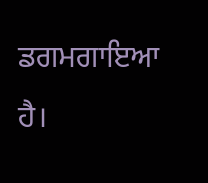ਡਗਮਗਾਇਆ ਹੈ।